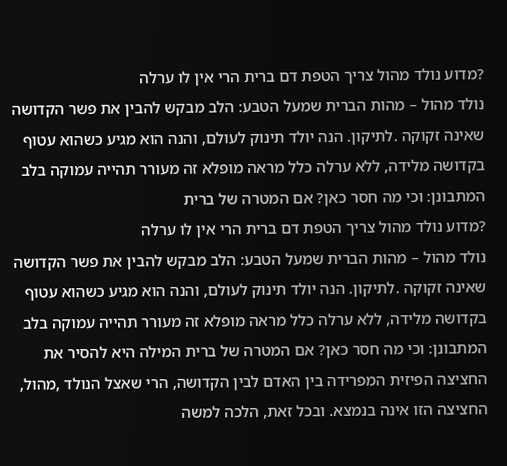?מדוע נולד מהול צריך הטפת דם ברית הרי אין לו ערלה
נולד מהול – מהות הברית שמעל הטבע: הלב מבקש להבין את פשר הקדושה שאינה זקוקה .לתיקון. הנה יולד תינוק לעולם, והנה הוא מגיע כשהוא עטוף בקדושה מלידה, ללא ערלה כלל מראה מופלא זה מעורר תהייה עמוקה בלב המתבונן: וכי מה חסר כאן? אם המטרה של ברית
?מדוע נולד מהול צריך הטפת דם ברית הרי אין לו ערלה
נולד מהול – מהות הברית שמעל הטבע: הלב מבקש להבין את פשר הקדושה שאינה זקוקה .לתיקון. הנה יולד תינוק לעולם, והנה הוא מגיע כשהוא עטוף בקדושה מלידה, ללא ערלה כלל מראה מופלא זה מעורר תהייה עמוקה בלב המתבונן: וכי מה חסר כאן? אם המטרה של ברית המילה היא להסיר את החציצה הפיזית המפרידה בין האדם לבין הקדושה, הרי שאצל הנולד ,מהול, החציצה הזו אינה בנמצא. ובכל זאת, הלכה למשה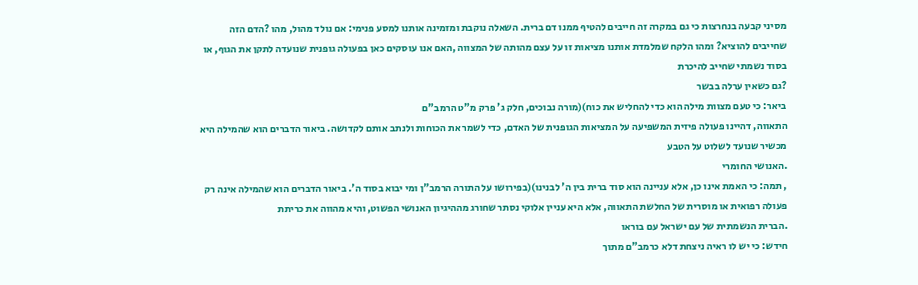מסיני קבעה בנחרצות כי גם במקרה זה חייבים להטיף ממנו דם ברית. השאלה נוקבת ומזמינה אותנו למסע פנימי: אם נולד מהול, מהו ?הדם הזה שחייבים להוציא? ומהו הלקח שמלמדת אותנו מציאות זו על עצם מהותה של המצווה ,האם אנו עוסקים כאן בפעולה גופנית שנועדה לתקן את הגוף, או בסוד נשמתי שחייב להיכרת
?גם כשאין ערלה בבשר
ביאר: כי טעם מצוות מילה הוא כדי להחליש את כוח)(מורה נבוכים, חלק ג' פרק מ"ט הרמב"ם
התאווה, דהיינו פעולה פיזית המשפיעה על המציאות הגופנית של האדם, כדי לשמר את הכוחות ולנתב אותם לקדושה. ביאור הדברים הוא שהמילה היא מכשיר שנועד לשלוט על הטבע
.האנושי החומרי
, תמה: כי האמת אינו כן, אלא עניינה הוא סוד ברית בין ה' לבנינו)(בפירושו על התורה הרמב"ן ומי יבוא בסוד ה'. ביאור הדברים הוא שהמילה אינה רק פעולה רפואית או מוסרית של החלשת התאווה, אלא היא עניין אלוקי נסתר שחורג מההיגיון האנושי הפשוט, והיא מהווה את כריתת
.הברית הנשמתית של עם ישראל עם בוראו
חידש: כי יש לו ראיה ניצחת דלא כרמב"ם מתוך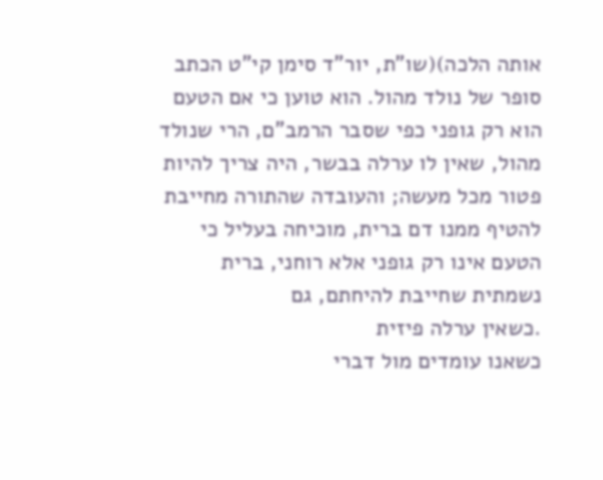אותה הלכה)(שו"ת, יור"ד סימן קי"ט הכתב סופר של נולד מהול. הוא טוען כי אם הטעם הוא רק גופני כפי שסבר הרמב"ם, הרי שנולד מהול, שאין לו ערלה בבשר, היה צריך להיות פטור מכל מעשה; והעובדה שהתורה מחייבת להטיף ממנו דם ברית, מוכיחה בעליל כי הטעם אינו רק גופני אלא רוחני, ברית נשמתית שחייבת להיחתם, גם
.כשאין ערלה פיזית
כשאנו עומדים מול דברי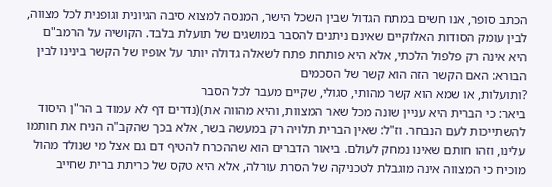הכתב סופר, אנו חשים במתח הגדול שבין השכל הישר, המנסה למצוא סיבה הגיונית וגופנית לכל מצווה, לבין עומק הסודות האלוקיים שאינם ניתנים להסבר במושגים של תועלת בלבד. הקושיה על הרמב"ם היא אינה רק פלפול הלכתי, אלא היא פותחת פתח לשאלה גדולה יותר על אופיו של הקשר בינינו לבין הבורא: האם הקשר הזה הוא קשר של הסכמים
?ותועלות, או שמא הוא קשר מהותי, סגולי, שקיים מעבר לכל הסבר
ביאר: כי הברית היא עניין שונה מכל שאר המצוות, והיא מהווה את)(נדרים דף לא עמוד ב הר"ן היסוד להשתייכות לעם הנבחר. וז"ל: שאין הברית תלויה רק במעשה בשר, אלא בכך שהקב"ה הניח את חותמו עלינו, וזהו חותם שאינו נמחק לעולם. ביאור הדברים הוא שההכרח להטיף דם גם אצל מי שנולד מהול מוכיח כי המצווה אינה מוגבלת לטכניקה של הסרת עורלה, אלא היא טקס של כריתת ברית שחייב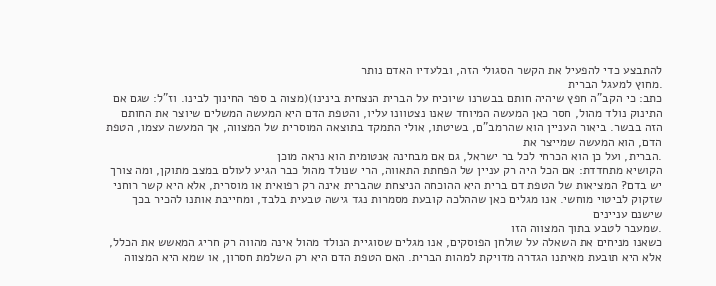להתבצע כדי להפעיל את הקשר הסגולי הזה, ובלעדיו האדם נותר
.מחוץ למעגל הברית
כתב: כי הקב"ה חפץ שיהיה חותם בבשרנו שיוכיח על הברית הנצחית בינינו)(מצוה ב ספר החינוך לבינו. וז"ל: שגם אם התינוק נולד מהול, חסר כאן המעשה המיוחד שאנו נצטוונו עליו, והטפת הדם היא המעשה המשלים שיוצר את החותם הזה בבשר. ביאור העניין הוא שהרמב"ם, בשיטתו, אולי התמקד בתוצאה המוסרית של המצווה, אך המעשה עצמו, הטפת הדם, הוא המעשה שמייצר את
.הברית, ועל כן הוא הכרחי לכל בר ישראל, גם אם מבחינה אנטומית הוא נראה מוכן
הקושיא מתחדדת: אם הכל היה רק עניין של הפחתת התאווה, הרי שנולד מהול כבר הגיע לעולם במצב מתוקן, ומה צורך יש בדם? המציאות של הטפת דם ברית היא ההוכחה הניצחת שהברית אינה רק רפואית או מוסרית, אלא היא קשר רוחני שזקוק לביטוי מוחשי. אנו מגלים כאן שההלכה קובעת מסמרות נגד גישה טבעית בלבד, ומחייבת אותנו להכיר בכך שישנם עניינים
.שמעבר לטבע בתוך המצווה הזו
כשאנו מניחים את השאלה על שולחן הפוסקים, אנו מגלים שסוגיית הנולד מהול אינה מהווה רק חריג המאשש את הכלל, אלא היא תובעת מאיתנו הגדרה מדויקת למהות הברית. האם הטפת הדם היא רק השלמת חסרון, או שמא היא המצווה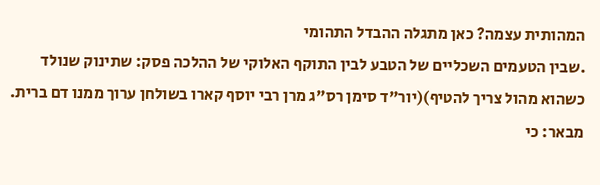המהותית עצמה? כאן מתגלה ההבדל התהומי
.שבין הטעמים השכליים של הטבע לבין התוקף האלוקי של ההלכה פסק: שתינוק שנולד כשהוא מהול צריך להטיף)(יור"ד סימן רס"ג מרן רבי יוסף קארו בשולחן ערוך ממנו דם ברית. מבאר: כי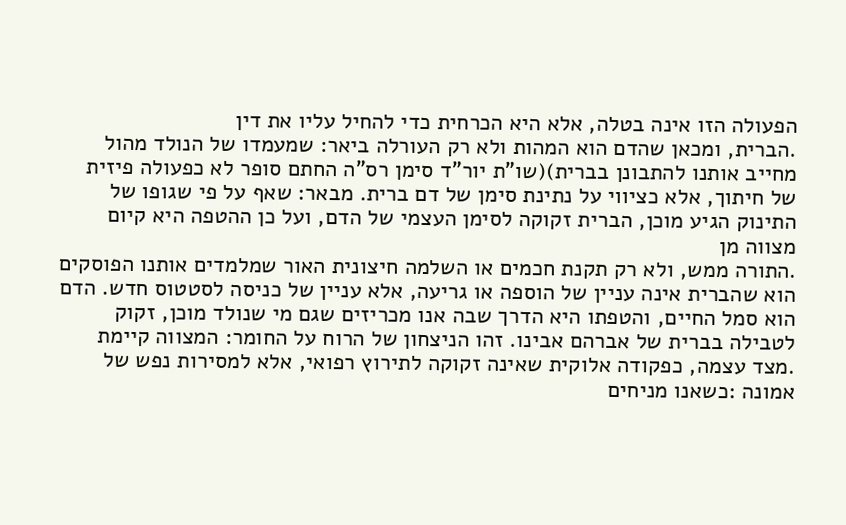הפעולה הזו אינה בטלה, אלא היא הכרחית כדי להחיל עליו את דין
.הברית, ומכאן שהדם הוא המהות ולא רק העורלה ביאר: שמעמדו של הנולד מהול מחייב אותנו להתבונן בברית)(שו"ת יור"ד סימן רס"ה החתם סופר לא כפעולה פיזית של חיתוך, אלא כציווי על נתינת סימן של דם ברית. מבאר: שאף על פי שגופו של התינוק הגיע מוכן, הברית זקוקה לסימן העצמי של הדם, ועל כן ההטפה היא קיום מצווה מן
.התורה ממש, ולא רק תקנת חכמים או השלמה חיצונית האור שמלמדים אותנו הפוסקים הוא שהברית אינה עניין של הוספה או גריעה, אלא עניין של כניסה לסטטוס חדש. הדם הוא סמל החיים, והטפתו היא הדרך שבה אנו מכריזים שגם מי שנולד מוכן, זקוק לטבילה בברית של אברהם אבינו. זהו הניצחון של הרוח על החומר: המצווה קיימת
.מצד עצמה, כפקודה אלוקית שאינה זקוקה לתירוץ רפואי, אלא למסירות נפש של אמונה :כשאנו מניחים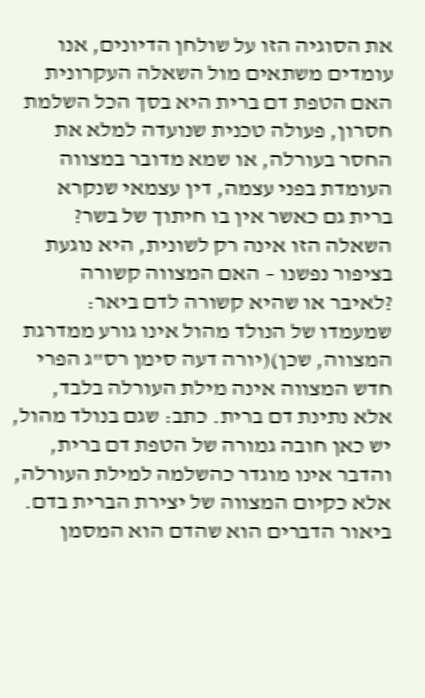את הסוגיה הזו על שולחן הדיונים, אנו עומדים משתאים מול השאלה העקרונית האם הטפת דם ברית היא בסך הכל השלמת חסרון, פעולה טכנית שנועדה למלא את החסר בעורלה, או שמא מדובר במצווה העומדת בפני עצמה, דין עצמאי שנקרא ברית גם כאשר אין בו חיתוך של בשר? השאלה הזו אינה רק לשונית, היא נוגעת בציפור נפשנו – האם המצווה קשורה
?לאיבר או שהיא קשורה לדם ביאר: שמעמדו של הנולד מהול אינו גורע ממדרגת המצווה, שכן)(יורה דעה סימן רס"ג הפרי חדש המצווה אינה מילת העורלה בלבד, אלא נתינת דם ברית. כתב: שגם בנולד מהול, יש כאן חובה גמורה של הטפת דם ברית, והדבר אינו מוגדר כהשלמה למילת העורלה, אלא כקיום המצווה של יצירת הברית בדם. ביאור הדברים הוא שהדם הוא המסמן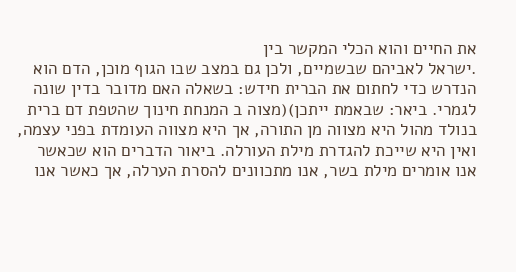את החיים והוא הכלי המקשר בין
.ישראל לאביהם שבשמיים, ולכן גם במצב שבו הגוף מוכן, הדם הוא הנדרש כדי לחתום את הברית חידש: בשאלה האם מדובר בדין שונה לגמרי. ביאר: שבאמת ייתכן)(מצוה ב המנחת חינוך שהטפת דם ברית בנולד מהול היא מצווה מן התורה, אך היא מצווה העומדת בפני עצמה, ואין היא שייכת להגדרת מילת העורלה. ביאור הדברים הוא שכאשר אנו אומרים מילת בשר, אנו מתכוונים להסרת הערלה, אך כאשר אנו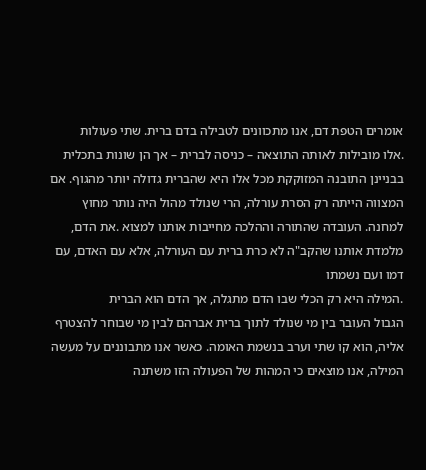אומרים הטפת דם, אנו מתכוונים לטבילה בדם ברית. שתי פעולות
.אלו מובילות לאותה התוצאה – כניסה לברית – אך הן שונות בתכלית בבניינן התובנה המזוקקת מכל אלו היא שהברית גדולה יותר מהגוף. אם המצווה הייתה רק הסרת עורלה, הרי שנולד מהול היה נותר מחוץ למחנה. העובדה שהתורה וההלכה מחייבות אותנו למצוא .את הדם, מלמדת אותנו שהקב"ה לא כרת ברית עם העורלה, אלא עם האדם, עם דמו ועם נשמתו
.המילה היא רק הכלי שבו הדם מתגלה, אך הדם הוא הברית
הגבול העובר בין מי שנולד לתוך ברית אברהם לבין מי שבוחר להצטרף אליה, הוא קו שתי וערב בנשמת האומה. כאשר אנו מתבוננים על מעשה המילה, אנו מוצאים כי המהות של הפעולה הזו משתנה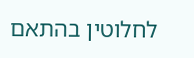לחלוטין בהתאם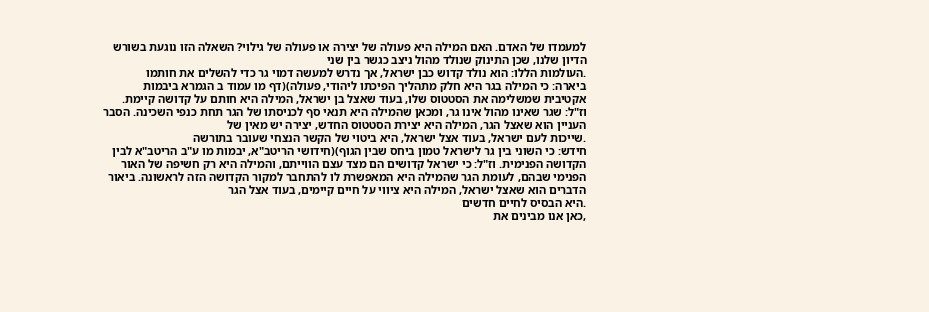למעמדו של האדם. האם המילה היא פעולה של יצירה או פעולה של גילוי? השאלה הזו נוגעת בשורש הדיון שלנו, שכן התינוק שנולד מהול ניצב כגשר בין שני
.העולמות הללו: הוא נולד קדוש כבן ישראל, אך נדרש למעשה דמוי גר כדי להשלים את חותמו
ביארה: כי המילה בגר היא חלק מתהליך הפיכתו ליהודי, פעולה)(דף מו עמוד ב הגמרא ביבמות אקטיבית שמשלימה את הסטטוס שלו, בעוד שאצל בן ישראל, המילה היא חותם על קדושה קיימת. וז"ל: שגר שאינו מהול אינו גר, ומכאן שהמילה היא תנאי סף לכניסתו של הגר תחת כנפי השכינה. הסבר העניין הוא שאצל הגר, המילה היא יצירת הסטטוס החדש, יצירה יש מאין של
.שייכות לעם ישראל, בעוד אצל ישראל, היא ביטוי של הקשר הנצחי שעובר בתורשה
חידש: כי השוני בין גר לישראל טמון ביחס שבין הגוף)(חידושי הריטב"א, יבמות מו ע"ב הריטב"א לבין הקדושה הפנימית. וז"ל: כי ישראל קדושים הם מצד עצם הווייתם, והמילה היא רק חשיפה של האור הפנימי שבהם, לעומת הגר שהמילה היא המאפשרת לו להתחבר למקור הקדושה הזה לראשונה. ביאור הדברים הוא שאצל ישראל, המילה היא ציווי על חיים קיימים, בעוד אצל הגר
.היא הבסיס לחיים חדשים
,כאן אנו מבינים את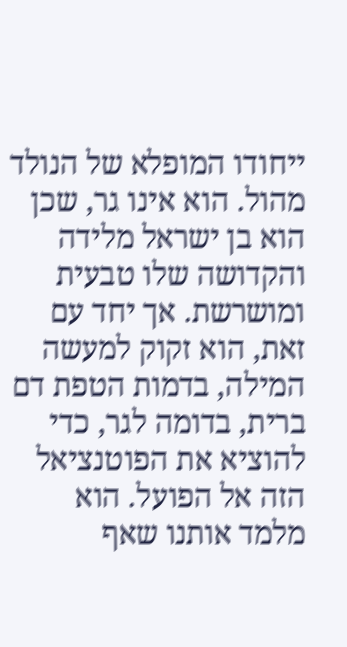ייחודו המופלא של הנולד מהול. הוא אינו גר, שכן הוא בן ישראל מלידה והקדושה שלו טבעית ומושרשת. אך יחד עם זאת, הוא זקוק למעשה המילה, בדמות הטפת דם ברית, בדומה לגר, כדי להוציא את הפוטנציאל הזה אל הפועל. הוא מלמד אותנו שאף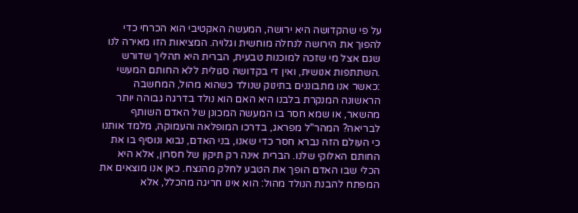על פי שהקדושה היא ירושה, המעשה האקטיבי הוא הכרחי כדי להפוך את הירושה לנחלה מוחשית וגלויה. המציאות הזו מאירה לנו שגם אצל מי שזכה למוכנות טבעית, הברית היא תהליך שדורש
.השתתפות אנושית, ואין די בקדושה סגולית ללא החותם המעשי
:כאשר אנו מתבוננים בתינוק שנולד כשהוא מהול, המחשבה הראשונה המנקרת בלבנו היא האם הוא נולד בדרגה גבוהה יותר מהשאר, או שמא חסר בו המעשה המכונן של האדם השותף לבריאה? המהר"ל מפראג, בדרכו המופלאה והעמוקה, מלמד אותנו כי העולם הזה נברא חסר כדי שאנו, בני האדם, נבוא ונוסיף בו את החותם האלוקי שלנו. הברית אינה רק תיקון של חסרון, אלא היא הכלי שבו האדם הופך את הטבע לחלק מהנצח. כאן אנו מוצאים את המפתח להבנת הנולד מהול: הוא אינו חריגה מהכלל, אלא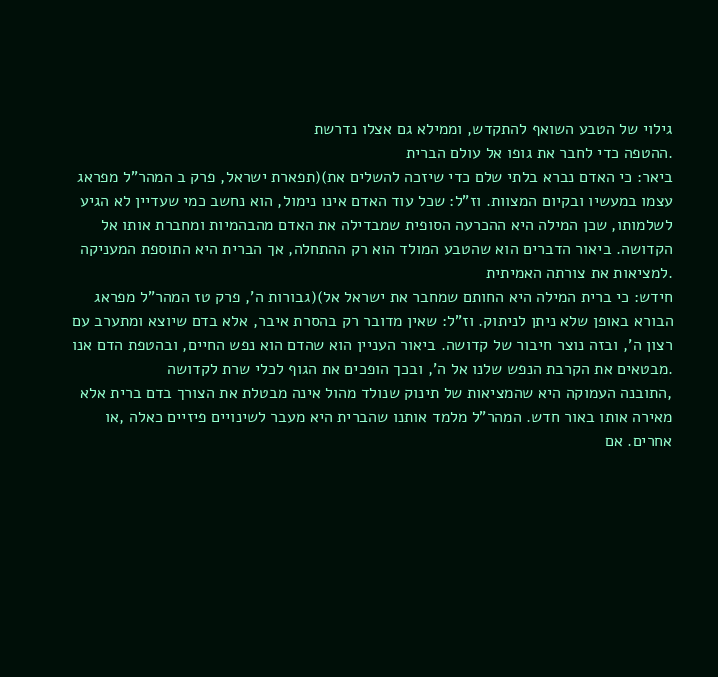גילוי של הטבע השואף להתקדש, וממילא גם אצלו נדרשת
.ההטפה כדי לחבר את גופו אל עולם הברית
ביאר: כי האדם נברא בלתי שלם כדי שיזכה להשלים את)(תפארת ישראל, פרק ב המהר"ל מפראג עצמו במעשיו ובקיום המצוות. וז"ל: שכל עוד האדם אינו נימול, הוא נחשב כמי שעדיין לא הגיע לשלמותו, שכן המילה היא ההכרעה הסופית שמבדילה את האדם מהבהמיות ומחברת אותו אל הקדושה. ביאור הדברים הוא שהטבע המולד הוא רק ההתחלה, אך הברית היא התוספת המעניקה
.למציאות את צורתה האמיתית
חידש: כי ברית המילה היא החותם שמחבר את ישראל אל)(גבורות ה', פרק טז המהר"ל מפראג
הבורא באופן שלא ניתן לניתוק. וז"ל: שאין מדובר רק בהסרת איבר, אלא בדם שיוצא ומתערב עם רצון ה', ובזה נוצר חיבור של קדושה. ביאור העניין הוא שהדם הוא נפש החיים, ובהטפת הדם אנו
.מבטאים את הקרבת הנפש שלנו אל ה', ובכך הופכים את הגוף לכלי שרת לקדושה
,התובנה העמוקה היא שהמציאות של תינוק שנולד מהול אינה מבטלת את הצורך בדם ברית אלא מאירה אותו באור חדש. המהר"ל מלמד אותנו שהברית היא מעבר לשינויים פיזיים כאלה ,או אחרים. אם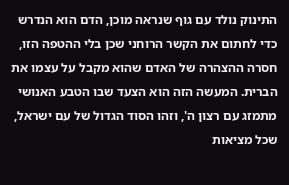התינוק נולד עם גוף שנראה מוכן, הדם הוא הנדרש כדי לחתום את הקשר הרוחני שכן בלי ההטפה הזו, חסרה ההצהרה של האדם שהוא מקבל על עצמו את הברית. המעשה הזה הוא הצעד שבו הטבע האנושי מתמזג עם רצון ה', וזהו הסוד הגדול של עם ישראל, שכל מציאות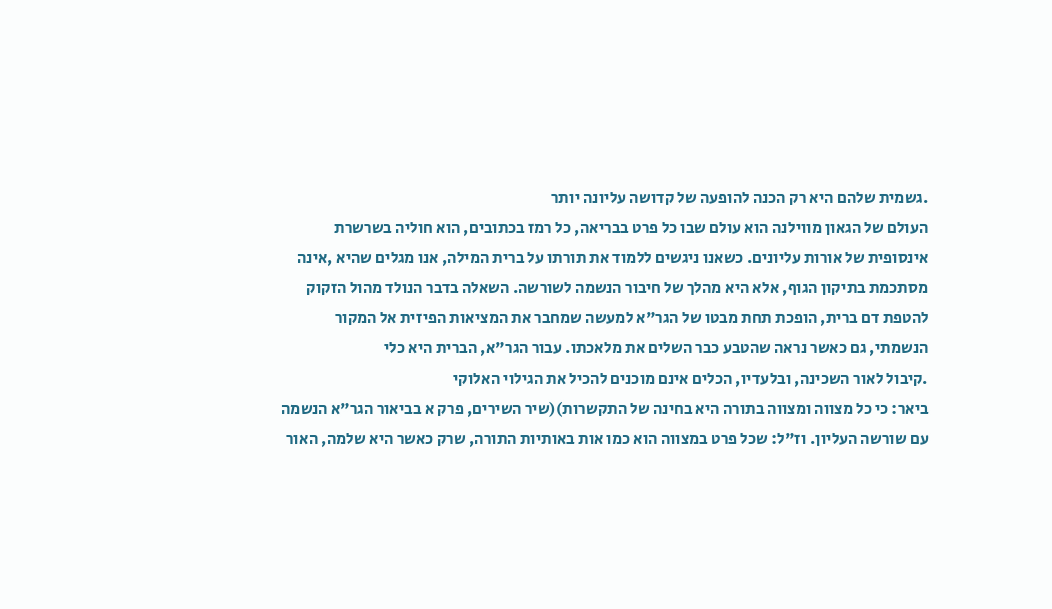.גשמית שלהם היא רק הכנה להופעה של קדושה עליונה יותר
העולם של הגאון מווילנה הוא עולם שבו כל פרט בבריאה, כל רמז בכתובים, הוא חוליה בשרשרת אינסופית של אורות עליונים. כשאנו ניגשים ללמוד את תורתו על ברית המילה, אנו מגלים שהיא ,אינה מסתכמת בתיקון הגוף, אלא היא מהלך של חיבור הנשמה לשורשה. השאלה בדבר הנולד מהול הזקוק להטפת דם ברית, הופכת תחת מבטו של הגר"א למעשה שמחבר את המציאות הפיזית אל המקור הנשמתי, גם כאשר נראה שהטבע כבר השלים את מלאכתו. עבור הגר"א, הברית היא כלי
.קיבול לאור השכינה, ובלעדיו, הכלים אינם מוכנים להכיל את הגילוי האלוקי
ביאר: כי כל מצווה ומצווה בתורה היא בחינה של התקשרות)(שיר השירים, פרק א בביאור הגר"א הנשמה עם שורשה העליון. וז"ל: שכל פרט במצווה הוא כמו אות באותיות התורה, שרק כאשר היא שלמה, האור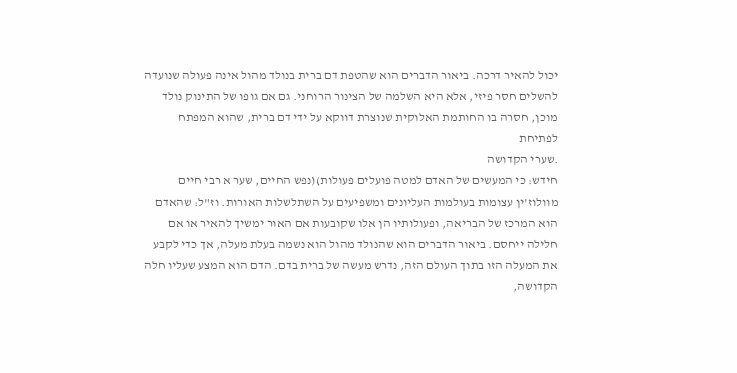יכול להאיר דרכה. ביאור הדברים הוא שהטפת דם ברית בנולד מהול אינה פעולה שנועדה להשלים חסר פיזי, אלא היא השלמה של הצינור הרוחני. גם אם גופו של התינוק נולד מוכן, חסרה בו החותמת האלוקית שנוצרת דווקא על ידי דם ברית, שהוא המפתח לפתיחת
.שערי הקדושה
חידש: כי המעשים של האדם למטה פועלים פעולות)(נפש החיים, שער א רבי חיים מוולוז'ין עצומות בעולמות העליונים ומשפיעים על השתלשלות האורות. וז"ל: שהאדם הוא המרכז של הבריאה, ופעולותיו הן אלו שקובעות אם האור ימשיך להאיר או אם חלילה ייחסם. ביאור הדברים הוא שהנולד מהול הוא נשמה בעלת מעלה, אך כדי לקבע את המעלה הזו בתוך העולם הזה, נדרש מעשה של ברית בדם. הדם הוא המצע שעליו חלה הקדושה,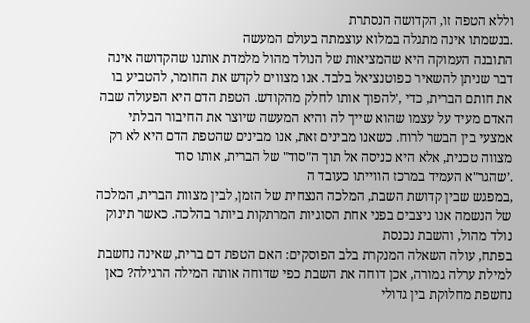וללא הטפה זו, הקדושה הנסתרת
.בנשמתו אינה מתגלה במלוא עוצמתה בעולם המעשה
התובנה העמוקה היא שהמציאות של הנולד מהול מלמדת אותנו שהקדושה אינה דבר שניתן להשאיר כפוטנציאל בלבד. אנו מצווים לקדש את החומר, להטביע בו את חותם הברית, כדי ,'להפוך אותו לחלק מהקודש. הטפת הדם היא הפעולה שבה האדם מעיד על עצמו שהוא שייך לה והיא המעשה שיוצר את החיבור הבלתי אמצעי בין הבשר לרוח. כשאנו מבינים זאת, אנו מבינים שהטפת הדם היא לא רק מצווה טכנית, אלא היא כניסה אל תוך ה"סוד" של הברית, אותו סוד
.’שהגר"א העמיד במרכז הווייתו כעובד ה
,במפגש שבין קדושת השבת, המלכה הנצחית של הזמן, לבין מצוות הברית, המלכה של הנשמה אנו ניצבים בפני אחת הסוגיות המרתקות ביותר בהלכה. כאשר תינוק נולד מהול, והשבת נכנסת
בפתח, עולה השאלה המנקרת בלב הפוסקים: האם הטפת דם ברית, שאינה נחשבת למילת ערלה גמורה, אכן דוחה את השבת כפי שדוחה אותה המילה הרגילה? כאן נחשפת מחלוקת בין גדולי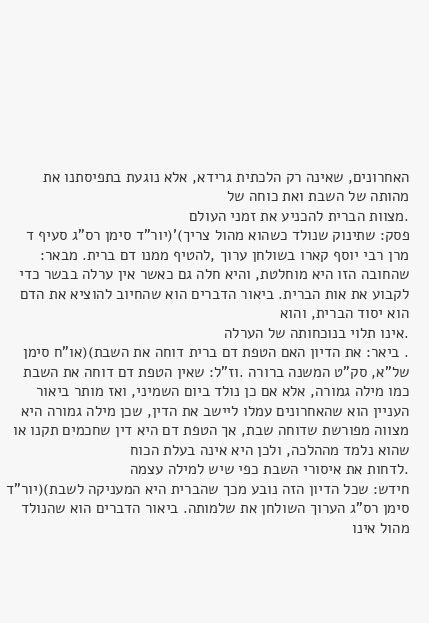האחרונים, שאינה רק הלכתית גרידא, אלא נוגעת בתפיסתנו את מהותה של השבת ואת כוחה של
.מצוות הברית להכניע את זמני העולם
פסק: שתינוק שנולד כשהוא מהול צריך)'(יור"ד סימן רס"ג סעיף ד מרן רבי יוסף קארו בשולחן ערוך ,להטיף ממנו דם ברית. מבאר: שהחובה הזו היא מוחלטת, והיא חלה גם כאשר אין ערלה בבשר כדי לקבוע את אות הברית. ביאור הדברים הוא שהחיוב להוציא את הדם הוא יסוד הברית, והוא
.אינו תלוי בנוכחותה של הערלה
. ביאר: את הדיון האם הטפת דם ברית דוחה את השבת)(או"ח סימן של"א, סק"ט המשנה ברורה .וז"ל: שאין הטפת דם דוחה את השבת כמו מילה גמורה, אלא אם כן נולד ביום השמיני, ואז מותר ביאור העניין הוא שהאחרונים עמלו ליישב את הדין, שכן מילה גמורה היא מצווה מפורשת שדוחה שבת, אך הטפת דם היא דין שחכמים תקנו או שהוא נלמד מההלכה, ולכן היא אינה בעלת הכוח
.לדחות את איסורי השבת כפי שיש למילה עצמה
חידש: שכל הדיון הזה נובע מכך שהברית היא המעניקה לשבת)(יור"ד סימן רס"ג הערוך השולחן את שלמותה. ביאור הדברים הוא שהנולד מהול אינו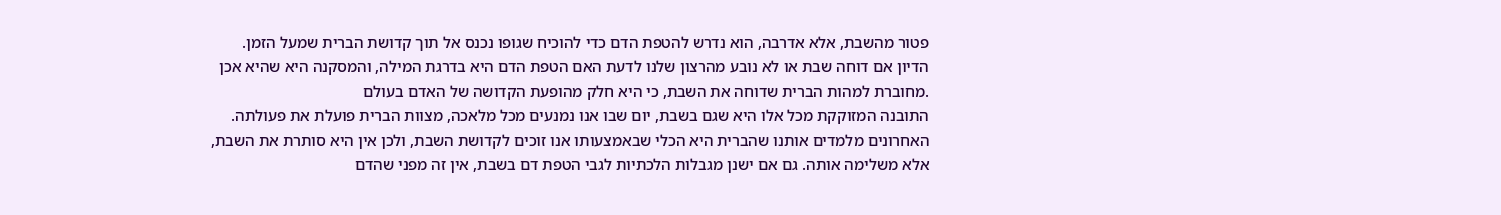פטור מהשבת, אלא אדרבה, הוא נדרש להטפת הדם כדי להוכיח שגופו נכנס אל תוך קדושת הברית שמעל הזמן. הדיון אם דוחה שבת או לא נובע מהרצון שלנו לדעת האם הטפת הדם היא בדרגת המילה, והמסקנה היא שהיא אכן
.מחוברת למהות הברית שדוחה את השבת, כי היא חלק מהופעת הקדושה של האדם בעולם
התובנה המזוקקת מכל אלו היא שגם בשבת, יום שבו אנו נמנעים מכל מלאכה, מצוות הברית פועלת את פעולתה. האחרונים מלמדים אותנו שהברית היא הכלי שבאמצעותו אנו זוכים לקדושת השבת, ולכן אין היא סותרת את השבת, אלא משלימה אותה. גם אם ישנן מגבלות הלכתיות לגבי הטפת דם בשבת, אין זה מפני שהדם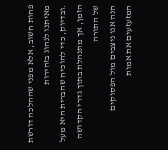פחות חשוב, אלא מפני שההלכה דורשת מאיתנו לנהוג בזהירות
.ובדיוק, כדי להוכיח שהברית היא מעל הזמן, אך מתנהלת בתוך גדרי הקדושה של התורה
הנה אנו ניצבים מול הפסוקים המזעזעים את אמות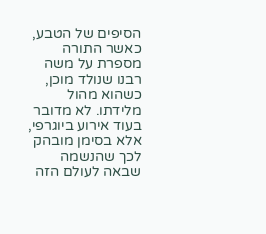הסיפים של הטבע, כאשר התורה מספרת על משה רבנו שנולד מוכן, כשהוא מהול מלידתו. לא מדובר בעוד אירוע ביוגרפי, אלא בסימן מובהק לכך שהנשמה שבאה לעולם הזה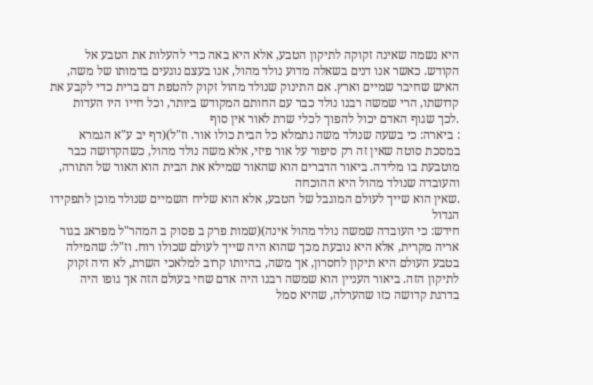היא נשמה שאינה זקוקה לתיקון הטבע, אלא היא באה כדי להעלות את הטבע אל הקודש. כאשר אנו דנים בשאלה מדוע נולד מהול, אנו בעצם נוגעים בדמותו של משה, האיש שחיבר שמיים וארץ. אם התינוק שנולד מהול זקוק להטפת דם ברית כדי לקבע את קדושתו, הרי שמשה רבנו נולד כבר עם החותם המקודש ביותר, וכל חייו היו העדות
.לכך שגוף האדם יכול להפוך לכלי שרת לאור אין סוף
: ביארה: כי בשעה שנולד משה נתמלא כל הבית כולו אור. וז"ל)(דף יב ע"א הגמרא במסכת סוטה שאין זה רק סיפור על אור פיזי, אלא משה נולד מהול, כשהקדושה כבר מוטבעת בו מלידה. ביאור הדברים הוא שהאור שמילא את הבית הוא האור של התורה, והעובדה שנולד מהול היא ההוכחה
.שאין הוא שייך לעולם המוגבל של הטבע, אלא הוא שליח השמיים שנולד מוכן לתפקידו הגדול
חידש: כי העובדה שמשה נולד מהול אינה)(שמות פרק ב פסוק ב המהר"ל מפראג בגור אריה מקרית, אלא היא נובעת מכך שהוא היה שייך לעולם שכולו רוח. וז"ל: שהמילה בטבע העולם היא תיקון לחסרון, אך משה, בהיותו קרוב למלאכי השרת, לא היה זקוק לתיקון הזה. ביאור העניין הוא שמשה רבנו היה אדם שחי בעולם הזה אך גופו היה בדרגת קדושה כזו שהערלה, שהיא סמל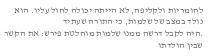לחומריות ולקליפה, לא הייתה יכולה לחול עליו. הוא נולד במצב של שלמות, כי התורה שעתיד
.היה לקבל דרשה ממנו שלמות מוחלטת פירש: את הקשר שבין הולדתו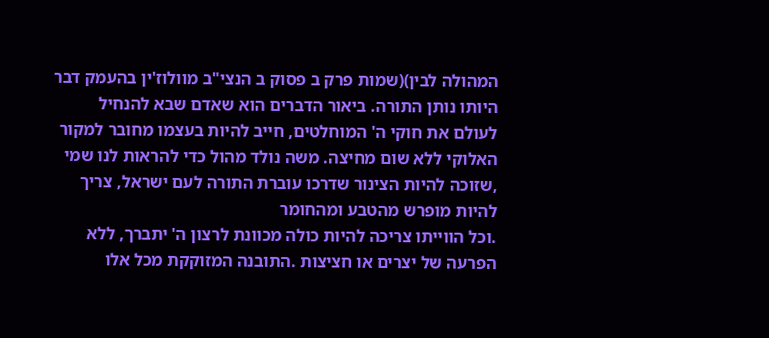המהולה לבין)(שמות פרק ב פסוק ב הנצי"ב מוולוז'ין בהעמק דבר היותו נותן התורה. ביאור הדברים הוא שאדם שבא להנחיל לעולם את חוקי ה' המוחלטים, חייב להיות בעצמו מחובר למקור האלוקי ללא שום מחיצה. משה נולד מהול כדי להראות לנו שמי ,שזוכה להיות הצינור שדרכו עוברת התורה לעם ישראל, צריך להיות מופרש מהטבע ומהחומר
.וכל הווייתו צריכה להיות כולה מכוונת לרצון ה' יתברך, ללא הפרעה של יצרים או חציצות .התובנה המזוקקת מכל אלו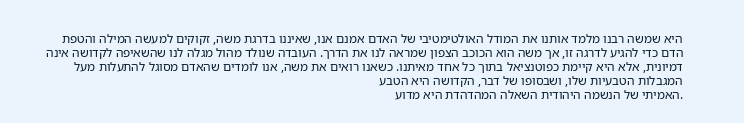היא שמשה רבנו מלמד אותנו את המודל האולטימטיבי של האדם אמנם אנו, שאיננו בדרגת משה, זקוקים למעשה המילה והטפת הדם כדי להגיע לדרגה זו, אך משה הוא הכוכב הצפון שמראה לנו את הדרך. העובדה שנולד מהול מגלה לנו שהשאיפה לקדושה אינה דמיונית, אלא היא קיימת כפוטנציאל בתוך כל אחד מאיתנו. כשאנו רואים את משה, אנו לומדים שהאדם מסוגל להתעלות מעל המגבלות הטבעיות שלו, ושבסופו של דבר, הקדושה היא הטבע
.האמיתי של הנשמה היהודית השאלה המהדהדת היא מדוע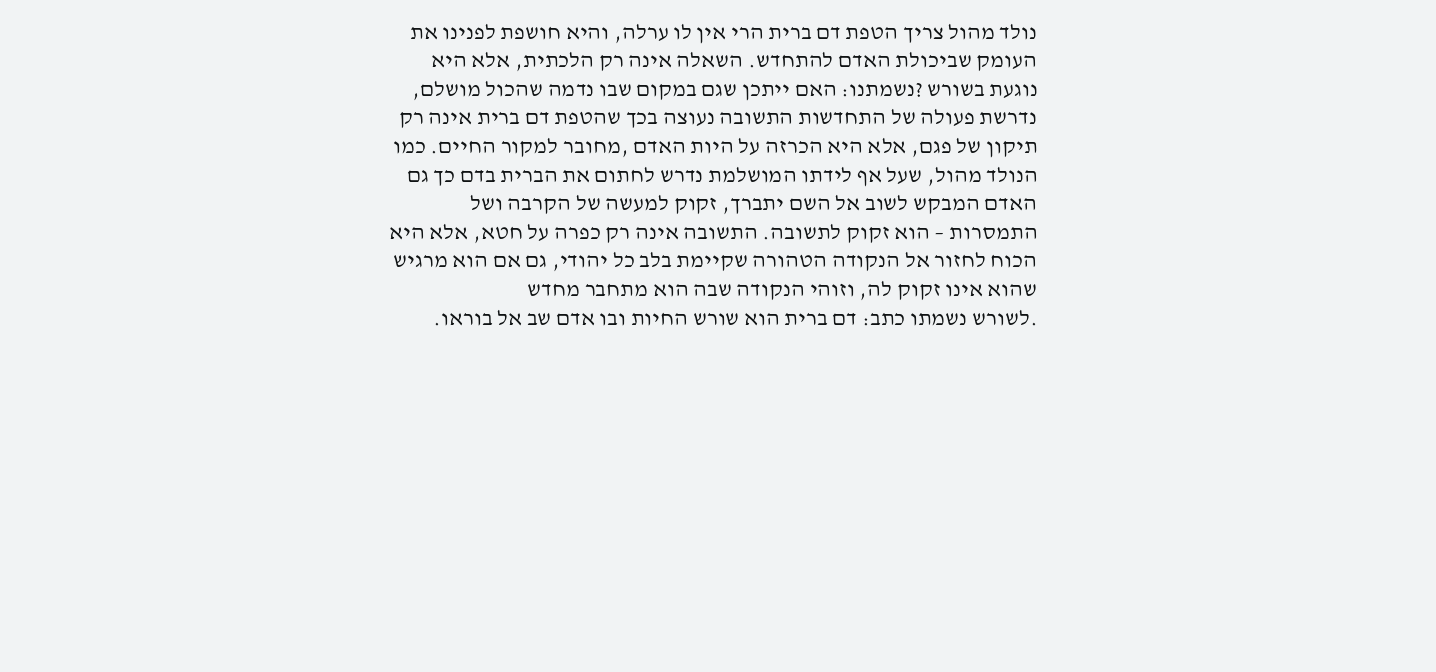נולד מהול צריך הטפת דם ברית הרי אין לו ערלה, והיא חושפת לפנינו את העומק שביכולת האדם להתחדש. השאלה אינה רק הלכתית, אלא היא נוגעת בשורש ?נשמתנו: האם ייתכן שגם במקום שבו נדמה שהכול מושלם, נדרשת פעולה של התחדשות התשובה נעוצה בכך שהטפת דם ברית אינה רק תיקון של פגם, אלא היא הכרזה על היות האדם ,מחובר למקור החיים. כמו הנולד מהול, שעל אף לידתו המושלמת נדרש לחתום את הברית בדם כך גם האדם המבקש לשוב אל השם יתברך, זקוק למעשה של הקרבה ושל התמסרות – הוא זקוק לתשובה. התשובה אינה רק כפרה על חטא, אלא היא הכוח לחזור אל הנקודה הטהורה שקיימת בלב כל יהודי, גם אם הוא מרגיש שהוא אינו זקוק לה, וזוהי הנקודה שבה הוא מתחבר מחדש
.לשורש נשמתו כתב: דם ברית הוא שורש החיות ובו אדם שב אל בוראו.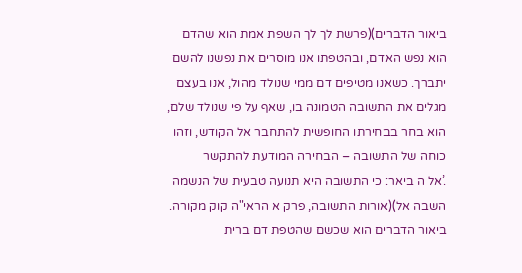ביאור הדברים)(פרשת לך לך השפת אמת הוא שהדם הוא נפש האדם, ובהטפתו אנו מוסרים את נפשנו להשם יתברך. כשאנו מטיפים דם ממי שנולד מהול, אנו בעצם מגלים את התשובה הטמונה בו, שאף על פי שנולד שלם, הוא בחר בבחירתו החופשית להתחבר אל הקודש, וזהו כוחה של התשובה – הבחירה המודעת להתקשר
.’אל ה ביאר: כי התשובה היא תנועה טבעית של הנשמה השבה אל)(אורות התשובה, פרק א הראי"ה קוק מקורה. ביאור הדברים הוא שכשם שהטפת דם ברית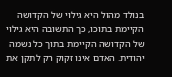בנולד מהול היא גילוי של הקדושה הקיימת בתוכו, כך התשובה היא גילוי של הקדושה הקיימת בתוך כל נשמה יהודית. האדם אינו זקוק רק לתקן את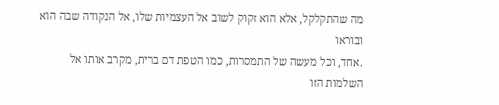מה שהתקלקל, אלא הוא זקוק לשוב אל העצמיות שלו, אל הנקודה שבה הוא ובוראו
.אחד, וכל מעשה של התמסרות, כמו הטפת דם ברית, מקרב אותו אל השלמות הזו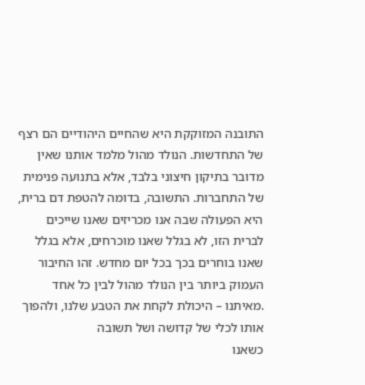התובנה המזוקקת היא שהחיים היהודיים הם רצף של התחדשות. הנולד מהול מלמד אותנו שאין מדובר בתיקון חיצוני בלבד, אלא בתנועה פנימית של התחברות. התשובה, בדומה להטפת דם ברית, היא הפעולה שבה אנו מכריזים שאנו שייכים לברית הזו, לא בגלל שאנו מוכרחים, אלא בגלל שאנו בוחרים בכך בכל יום מחדש. זהו החיבור העמוק ביותר בין הנולד מהול לבין כל אחד
.מאיתנו – היכולת לקחת את הטבע שלנו, ולהפוך אותו לכלי של קדושה ושל תשובה
כשאנו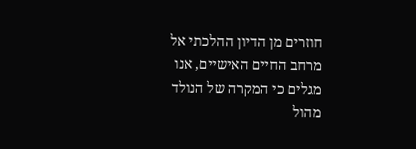חוזרים מן הדיון ההלכתי אל מרחב החיים האישיים, אנו מגלים כי המקרה של הנולד מהול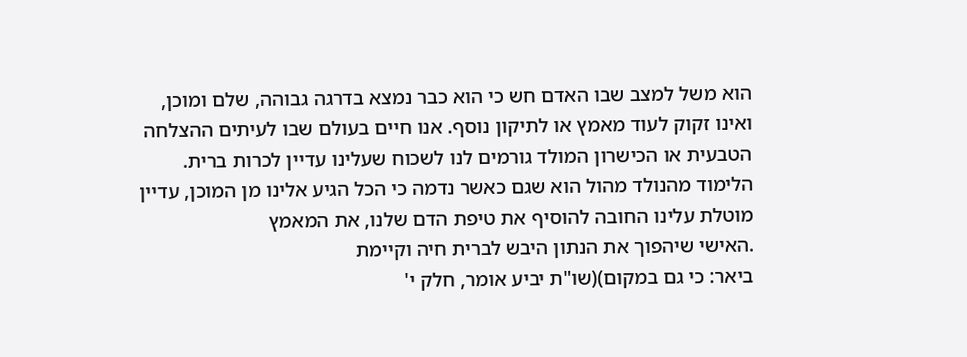הוא משל למצב שבו האדם חש כי הוא כבר נמצא בדרגה גבוהה, שלם ומוכן, ואינו זקוק לעוד מאמץ או לתיקון נוסף. אנו חיים בעולם שבו לעיתים ההצלחה הטבעית או הכישרון המולד גורמים לנו לשכוח שעלינו עדיין לכרות ברית. הלימוד מהנולד מהול הוא שגם כאשר נדמה כי הכל הגיע אלינו מן המוכן, עדיין מוטלת עלינו החובה להוסיף את טיפת הדם שלנו, את המאמץ
.האישי שיהפוך את הנתון היבש לברית חיה וקיימת
ביאר: כי גם במקום)(שו"ת יביע אומר, חלק י'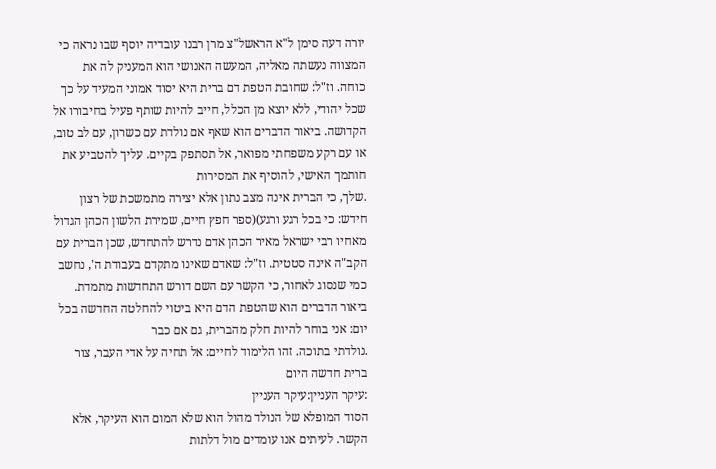יורה דעה סימן ל"א הראשל"צ מרן רבנו עובדיה יוסף שבו נראה כי המצווה נעשתה מאליה, המעשה האנושי הוא המעניק לה את כוחה. וז"ל: שחובת הטפת דם ברית היא יסוד אמוני המעיד על כך שכל יהודי, ללא יוצא מן הכלל, חייב להיות שותף פעיל בחיבורו אל הקדושה. ביאור הדברים הוא שאף אם נולדת עם כשרון, עם לב טוב, או עם רקע משפחתי מפואר, אל תסתפק בקיים. עליך להטביע את חותמך האישי, להוסיף את המסירות
.שלך, כי הברית אינה מצב נתון אלא יצירה מתמשכת של רצון
חידש: כי בכל רגע ורגע)(ספר חפץ חיים, שמירת הלשון הכהן הגדול מאחיו רבי ישראל מאיר הכהן אדם נדרש להתחדש, שכן הברית עם הקב"ה אינה סטטית. וז"ל: שאדם שאינו מתקדם בעבודת ה', נחשב כמי שנסוג לאחור, כי הקשר עם השם דורש התחדשות מתמדת. ביאור הדברים הוא שהטפת הדם היא ביטוי להחלטה החדשה בכל יום: אני בוחר להיות חלק מהברית, גם אם כבר
.נולדתי בתוכה. זהו הלימוד לחיים: אל תחיה על אדי העבר, צור ברית חדשה היום
:עיקר העניין:עיקר העניין
הסוד המופלא של הנולד מהול הוא שלא המום הוא העיקר, אלא הקשר. לעיתים אנו עומדים מול דלתות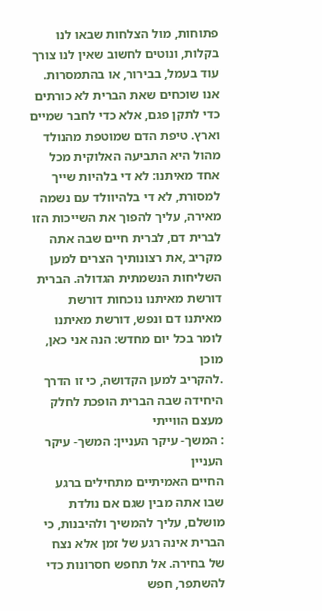פתוחות, מול הצלחות שבאו לנו בקלות, ונוטים לחשוב שאין לנו צורך עוד בעמל, בבירור, או בהתמסרות. אנו שוכחים שאת הברית לא כורתים כדי לתקן פגם, אלא כדי לחבר שמיים וארץ. טיפת הדם שמוטפת מהנולד מהול היא התביעה האלוקית מכל אחד מאיתנו: לא די בלהיות שייך למסורת, לא די בלהיוולד עם נשמה מאירה, עליך להפוך את השייכות הזו לברית דם, לברית חיים שבה אתה מקריב ,את רצונותיך הצרים למען השליחות הנשמתית הגדולה. הברית דורשת מאיתנו נוכחות דורשת מאיתנו דם ונפש, דורשת מאיתנו לומר בכל יום מחדש: הנה אני כאן, מוכן
.להקריב למען הקדושה, כי זו הדרך היחידה שבה הברית הופכת לחלק מעצם הווייתי
: המשך- עיקר העניין: המשך- עיקר העניין
החיים האמיתיים מתחילים ברגע שבו אתה מבין שגם אם נולדת מושלם, עליך להמשיך ולהיבנות, כי הברית אינה רגע של זמן אלא נצח של בחירה. אל תחפש חסרונות כדי להשתפר, חפש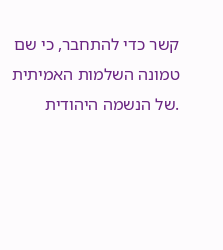קשר כדי להתחבר, כי שם טמונה השלמות האמיתית
.של הנשמה היהודית